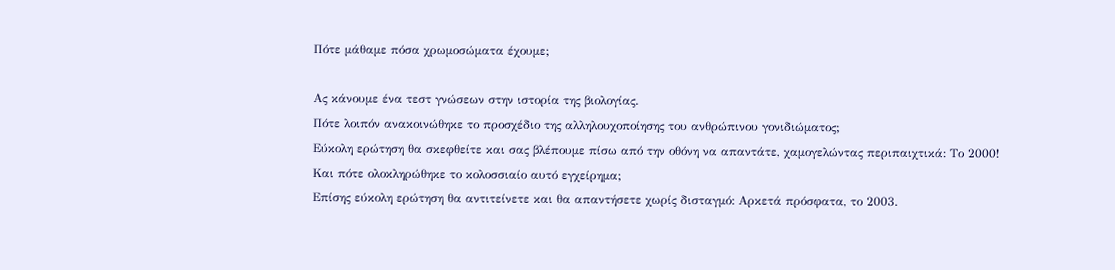Πότε μάθαμε πόσα χρωμοσώματα έχουμε;

Ας κάνουμε ένα τεστ γνώσεων στην ιστορία της βιολογίας.
Πότε λοιπόν ανακοινώθηκε το προσχέδιο της αλληλουχοποίησης του ανθρώπινου γονιδιώματος;
Εύκολη ερώτηση θα σκεφθείτε και σας βλέπουμε πίσω από την οθόνη να απαντάτε, χαμογελώντας περιπαιχτικά: Το 2000!
Και πότε ολοκληρώθηκε το κολοσσιαίο αυτό εγχείρημα;
Επίσης εύκολη ερώτηση θα αντιτείνετε και θα απαντήσετε χωρίς δισταγμό: Αρκετά πρόσφατα, το 2003.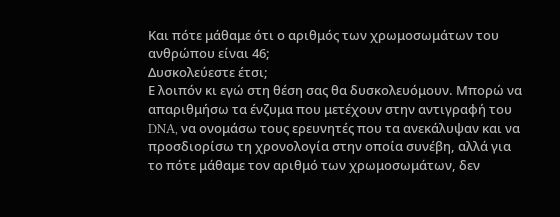Και πότε μάθαμε ότι ο αριθμός των χρωμοσωμάτων του ανθρώπου είναι 46;
Δυσκολεύεστε έτσι;
Ε λοιπόν κι εγώ στη θέση σας θα δυσκολευόμουν. Μπορώ να απαριθμήσω τα ένζυμα που μετέχουν στην αντιγραφή του DNA, να ονομάσω τους ερευνητές που τα ανεκάλυψαν και να προσδιορίσω τη χρονολογία στην οποία συνέβη, αλλά για το πότε μάθαμε τον αριθμό των χρωμοσωμάτων, δεν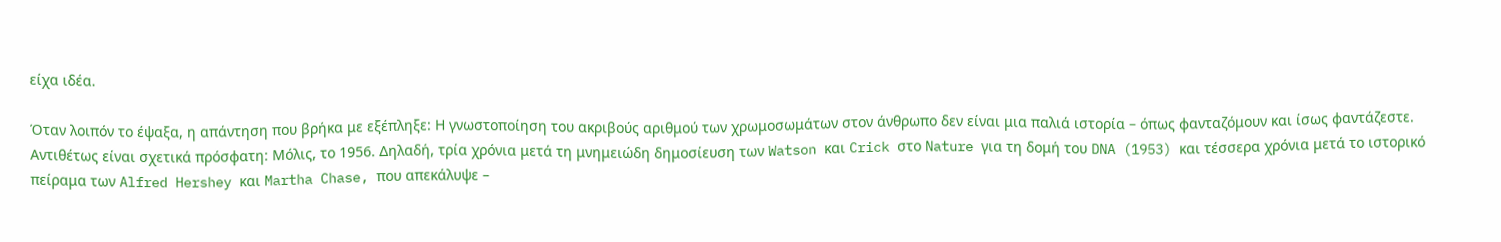είχα ιδέα.

Όταν λοιπόν το έψαξα, η απάντηση που βρήκα με εξέπληξε: Η γνωστοποίηση του ακριβούς αριθμού των χρωμοσωμάτων στον άνθρωπο δεν είναι μια παλιά ιστορία – όπως φανταζόμουν και ίσως φαντάζεστε. Αντιθέτως είναι σχετικά πρόσφατη: Μόλις, το 1956. Δηλαδή, τρία χρόνια μετά τη μνημειώδη δημοσίευση των Watson και Crick στο Nature για τη δομή του DNA (1953) και τέσσερα χρόνια μετά το ιστορικό πείραμα των Alfred Hershey και Martha Chase, που απεκάλυψε –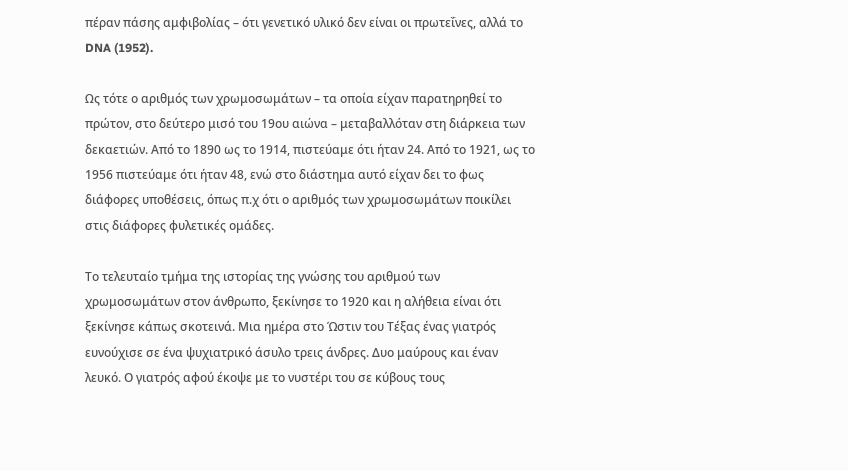πέραν πάσης αμφιβολίας – ότι γενετικό υλικό δεν είναι οι πρωτεΐνες, αλλά το DNA (1952).

Ως τότε ο αριθμός των χρωμοσωμάτων – τα οποία είχαν παρατηρηθεί το πρώτον, στο δεύτερο μισό του 19ου αιώνα – μεταβαλλόταν στη διάρκεια των δεκαετιών. Από το 1890 ως το 1914, πιστεύαμε ότι ήταν 24. Από το 1921, ως το 1956 πιστεύαμε ότι ήταν 48, ενώ στο διάστημα αυτό είχαν δει το φως διάφορες υποθέσεις, όπως π.χ ότι ο αριθμός των χρωμοσωμάτων ποικίλει στις διάφορες φυλετικές ομάδες.

Το τελευταίο τμήμα της ιστορίας της γνώσης του αριθμού των χρωμοσωμάτων στον άνθρωπο, ξεκίνησε το 1920 και η αλήθεια είναι ότι ξεκίνησε κάπως σκοτεινά. Μια ημέρα στο Ώστιν του Τέξας ένας γιατρός ευνούχισε σε ένα ψυχιατρικό άσυλο τρεις άνδρες. Δυο μαύρους και έναν λευκό. Ο γιατρός αφού έκοψε με το νυστέρι του σε κύβους τους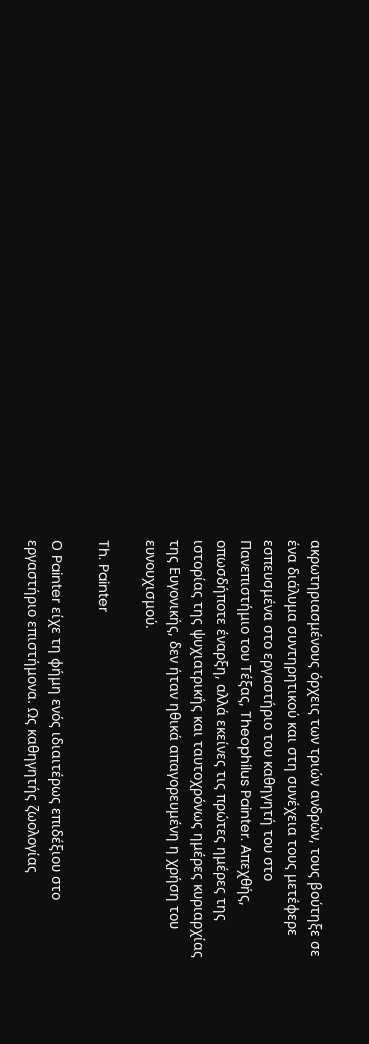ακρωτηριασμένους όρχεις των τριών ανδρών, τους βούτηξε σε ένα διάλυμα συντηρητικού και στη συνέχεια τους μετέφερε εσπευσμένα στο εργαστήριο του καθηγητή του στο Πανεπιστήμιο του Τέξας, Theophilus Painter. Απεχθής, οπωσδήποτε έναρξη, αλλά εκείνες τις πρώτες ημέρες της ιστορίας της ψυχιατρικής και ταυτοχρόνως ημέρες κυριαρχίας της Ευγονικής, δεν ήταν ηθικά απαγορευμένη η χρήση του ευνουχισμού.

Th. Painter

Ο Painter είχε τη φήμη ενός ιδιαιτέρως επιδέξιου στο εργαστήριο επιστήμονα. Ως καθηγητής ζωολογίας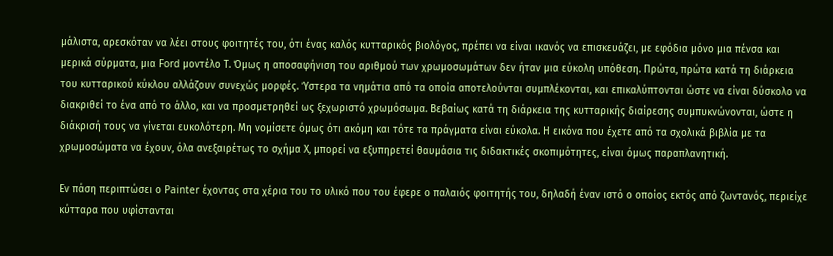μάλιστα, αρεσκόταν να λέει στους φοιτητές του, ότι ένας καλός κυτταρικός βιολόγος, πρέπει να είναι ικανός να επισκευάζει, με εφόδια μόνο μια πένσα και μερικά σύρματα, μια Ford μοντέλο Τ. Όμως η αποσαφήνιση του αριθμού των χρωμοσωμάτων δεν ήταν μια εύκολη υπόθεση. Πρώτα, πρώτα κατά τη διάρκεια του κυτταρικού κύκλου αλλάζουν συνεχώς μορφές. Ύστερα τα νημάτια από τα οποία αποτελούνται συμπλέκονται, και επικαλύπτονται ώστε να είναι δύσκολο να διακριθεί το ένα από το άλλο, και να προσμετρηθεί ως ξεχωριστό χρωμόσωμα. Βεβαίως κατά τη διάρκεια της κυτταρικής διαίρεσης συμπυκνώνονται, ώστε η διάκρισή τους να γίνεται ευκολότερη. Μη νομίσετε όμως ότι ακόμη και τότε τα πράγματα είναι εύκολα. Η εικόνα που έχετε από τα σχολικά βιβλία με τα χρωμοσώματα να έχουν, όλα ανεξαιρέτως το σχήμα Χ, μπορεί να εξυπηρετεί θαυμάσια τις διδακτικές σκοπιμότητες, είναι όμως παραπλανητική.

Εν πάση περιπτώσει ο Painter έχοντας στα χέρια του το υλικό που του έφερε ο παλαιός φοιτητής του, δηλαδή έναν ιστό ο οποίος εκτός από ζωντανός, περιείχε κύτταρα που υφίστανται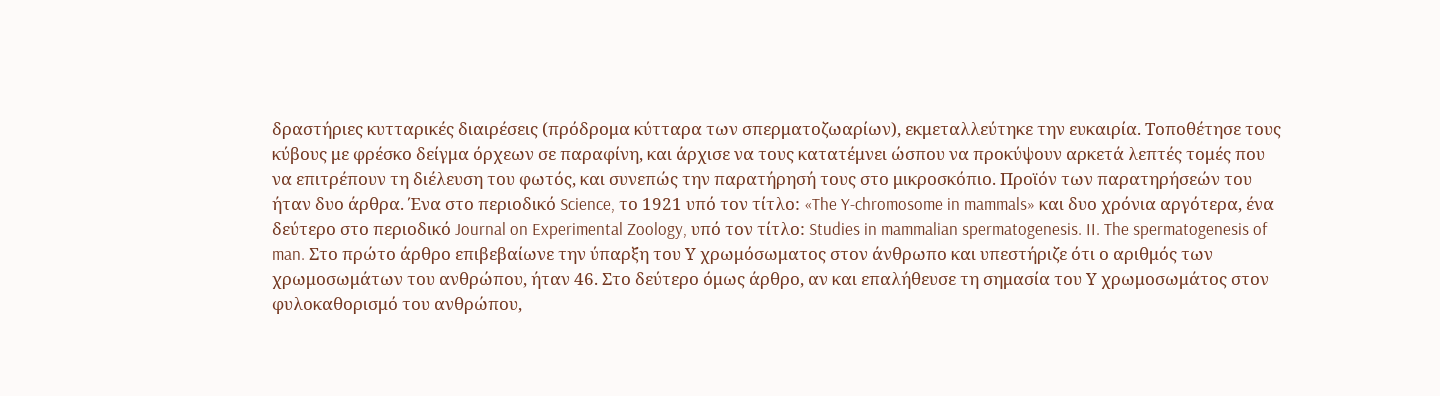δραστήριες κυτταρικές διαιρέσεις (πρόδρομα κύτταρα των σπερματοζωαρίων), εκμεταλλεύτηκε την ευκαιρία. Τοποθέτησε τους κύβους με φρέσκο δείγμα όρχεων σε παραφίνη, και άρχισε να τους κατατέμνει ώσπου να προκύψουν αρκετά λεπτές τομές που να επιτρέπουν τη διέλευση του φωτός, και συνεπώς την παρατήρησή τους στο μικροσκόπιο. Προϊόν των παρατηρήσεών του ήταν δυο άρθρα. Ένα στο περιοδικό Science, το 1921 υπό τον τίτλο: «The Y-chromosome in mammals» και δυο χρόνια αργότερα, ένα δεύτερο στο περιοδικό Journal on Experimental Zoology, υπό τον τίτλο: Studies in mammalian spermatogenesis. II. The spermatogenesis of man. Στο πρώτο άρθρο επιβεβαίωνε την ύπαρξη του Υ χρωμόσωματος στον άνθρωπο και υπεστήριζε ότι ο αριθμός των χρωμοσωμάτων του ανθρώπου, ήταν 46. Στο δεύτερο όμως άρθρο, αν και επαλήθευσε τη σημασία του Υ χρωμοσωμάτος στον φυλοκαθορισμό του ανθρώπου,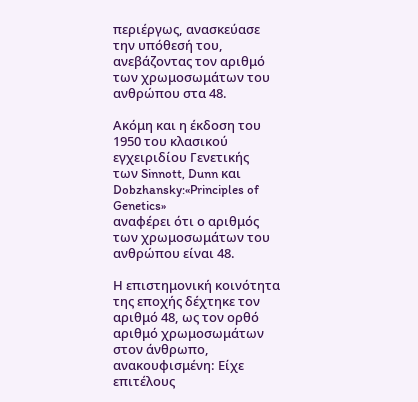περιέργως, ανασκεύασε την υπόθεσή του, ανεβάζοντας τον αριθμό των χρωμοσωμάτων του ανθρώπου στα 48.

Ακόμη και η έκδοση του 1950 του κλασικού εγχειριδίου Γενετικής
των Sinnott, Dunn και Dobzhansky:«Principles of Genetics»
αναφέρει ότι ο αριθμός των χρωμοσωμάτων του ανθρώπου είναι 48.

Η επιστημονική κοινότητα της εποχής δέχτηκε τον αριθμό 48, ως τον ορθό αριθμό χρωμοσωμάτων στον άνθρωπο, ανακουφισμένη: Είχε επιτέλους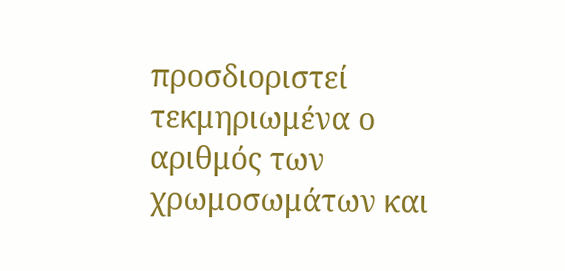προσδιοριστεί τεκμηριωμένα ο αριθμός των χρωμοσωμάτων και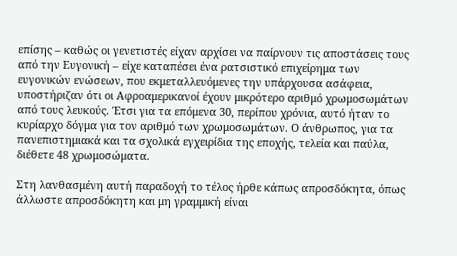επίσης – καθώς οι γενετιστές είχαν αρχίσει να παίρνουν τις αποστάσεις τους από την Ευγονική – είχε καταπέσει ένα ρατσιστικό επιχείρημα των ευγονικών ενώσεων, που εκμεταλλευόμενες την υπάρχουσα ασάφεια, υποστήριζαν ότι οι Αφροαμερικανοί έχουν μικρότερο αριθμό χρωμοσωμάτων από τους λευκούς. Έτσι για τα επόμενα 30, περίπου χρόνια, αυτό ήταν το κυρίαρχο δόγμα για τον αριθμό των χρωμοσωμάτων. Ο άνθρωπος, για τα πανεπιστημιακά και τα σχολικά εγχειρίδια της εποχής, τελεία και παύλα, διέθετε 48 χρωμοσώματα.

Στη λανθασμένη αυτή παραδοχή το τέλος ήρθε κάπως απροσδόκητα, όπως άλλωστε απροσδόκητη και μη γραμμική είναι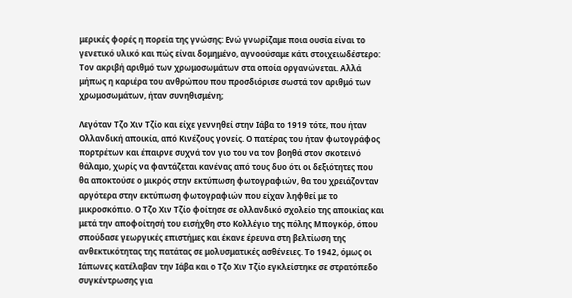μερικές φορές η πορεία της γνώσης: Ενώ γνωρίζαμε ποια ουσία είναι το γενετικό υλικό και πώς είναι δομημένο, αγνοούσαμε κάτι στοιχειωδέστερο: Τον ακριβή αριθμό των χρωμοσωμάτων στα οποία οργανώνεται. Αλλά μήπως η καριέρα του ανθρώπου που προσδιόρισε σωστά τον αριθμό των χρωμοσωμάτων, ήταν συνηθισμένη;

Λεγόταν Τζο Χιν Τζίο και είχε γεννηθεί στην Ιάβα το 1919 τότε, που ήταν Ολλανδική αποικία, από Κινέζους γονείς. Ο πατέρας του ήταν φωτογράφος πορτρέτων και έπαιρνε συχνά τον γιο του να τον βοηθά στον σκοτεινό θάλαμο, χωρίς να φαντάζεται κανένας από τους δυο ότι οι δεξιότητες που θα αποκτούσε ο μικρός στην εκτύπωση φωτογραφιών, θα του χρειάζονταν αργότερα στην εκτύπωση φωτογραφιών που είχαν ληφθεί με το μικροσκόπιο. Ο Τζο Χιν Τζίο φοίτησε σε ολλανδικό σχολείο της αποικίας και μετά την αποφοίτησή του εισήχθη στο Κολλέγιο της πόλης Μπογκόρ, όπου σπούδασε γεωργικές επιστήμες και έκανε έρευνα στη βελτίωση της ανθεκτικότητας της πατάτας σε μολυσματικές ασθένειες. Το 1942, όμως οι Ιάπωνες κατέλαβαν την Ιάβα και ο Τζο Χιν Τζίο εγκλείστηκε σε στρατόπεδο συγκέντρωσης για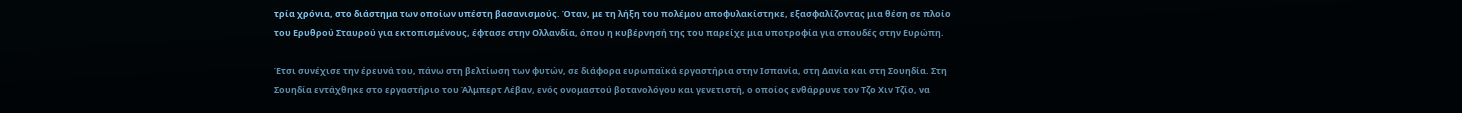τρία χρόνια, στο διάστημα των οποίων υπέστη βασανισμούς. Όταν, με τη λήξη του πολέμου αποφυλακίστηκε, εξασφαλίζοντας μια θέση σε πλοίο του Ερυθρού Σταυρού για εκτοπισμένους, έφτασε στην Ολλανδία, όπου η κυβέρνησή της του παρείχε μια υποτροφία για σπουδές στην Ευρώπη.

Έτσι συνέχισε την έρευνά του, πάνω στη βελτίωση των φυτών, σε διάφορα ευρωπαϊκά εργαστήρια στην Ισπανία, στη Δανία και στη Σουηδία. Στη Σουηδία εντάχθηκε στο εργαστήριο του Άλμπερτ Λέβαν, ενός ονομαστού βοτανολόγου και γενετιστή, ο οποίος ενθάρρυνε τον Τζο Χιν Τζίο, να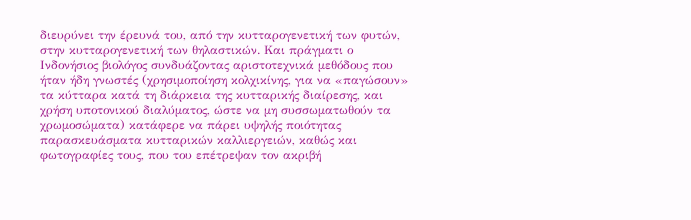διευρύνει την έρευνά του, από την κυτταρογενετική των φυτών, στην κυτταρογενετική των θηλαστικών. Και πράγματι ο Ινδονήσιος βιολόγος συνδυάζοντας αριστοτεχνικά μεθόδους που ήταν ήδη γνωστές (χρησιμοποίηση κολχικίνης, για να «παγώσουν» τα κύτταρα κατά τη διάρκεια της κυτταρικής διαίρεσης, και χρήση υποτονικού διαλύματος, ώστε να μη συσσωματωθούν τα χρωμοσώματα) κατάφερε να πάρει υψηλής ποιότητας παρασκευάσματα κυτταρικών καλλιεργειών, καθώς και φωτογραφίες τους, που του επέτρεψαν τον ακριβή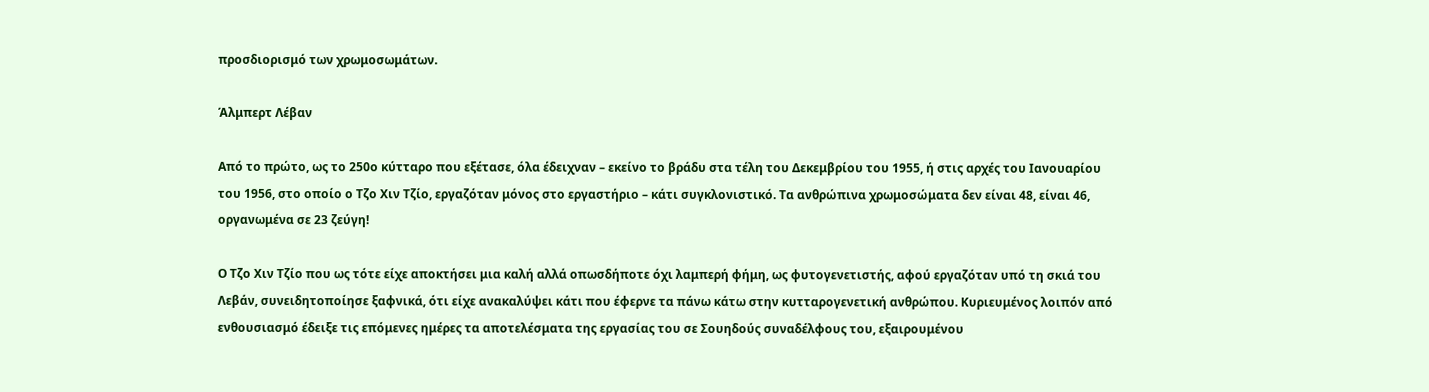προσδιορισμό των χρωμοσωμάτων.

Άλμπερτ Λέβαν

Από το πρώτο, ως το 250ο κύτταρο που εξέτασε, όλα έδειχναν – εκείνο το βράδυ στα τέλη του Δεκεμβρίου του 1955, ή στις αρχές του Ιανουαρίου του 1956, στο οποίο ο Τζο Χιν Τζίο, εργαζόταν μόνος στο εργαστήριο – κάτι συγκλονιστικό. Τα ανθρώπινα χρωμοσώματα δεν είναι 48, είναι 46, οργανωμένα σε 23 ζεύγη!

Ο Τζο Χιν Τζίο που ως τότε είχε αποκτήσει μια καλή αλλά οπωσδήποτε όχι λαμπερή φήμη, ως φυτογενετιστής, αφού εργαζόταν υπό τη σκιά του Λεβάν, συνειδητοποίησε ξαφνικά, ότι είχε ανακαλύψει κάτι που έφερνε τα πάνω κάτω στην κυτταρογενετική ανθρώπου. Κυριευμένος λοιπόν από ενθουσιασμό έδειξε τις επόμενες ημέρες τα αποτελέσματα της εργασίας του σε Σουηδούς συναδέλφους του, εξαιρουμένου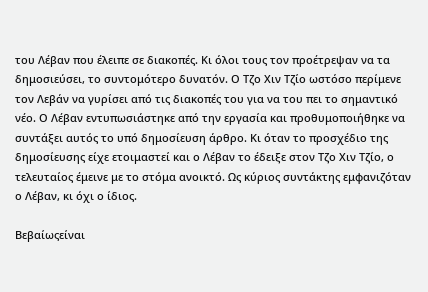του Λέβαν που έλειπε σε διακοπές. Κι όλοι τους τον προέτρεψαν να τα δημοσιεύσει, το συντομότερο δυνατόν. Ο Τζο Χιν Τζίο ωστόσο περίμενε τον Λεβάν να γυρίσει από τις διακοπές του για να του πει το σημαντικό νέο. Ο Λέβαν εντυπωσιάστηκε από την εργασία και προθυμοποιήθηκε να συντάξει αυτός το υπό δημοσίευση άρθρο. Κι όταν το προσχέδιο της δημοσίευσης είχε ετοιμαστεί και ο Λέβαν το έδειξε στον Τζο Χιν Τζίο, ο τελευταίος έμεινε με το στόμα ανοικτό. Ως κύριος συντάκτης εμφανιζόταν ο Λέβαν, κι όχι ο ίδιος.

Βεβαίωςείναι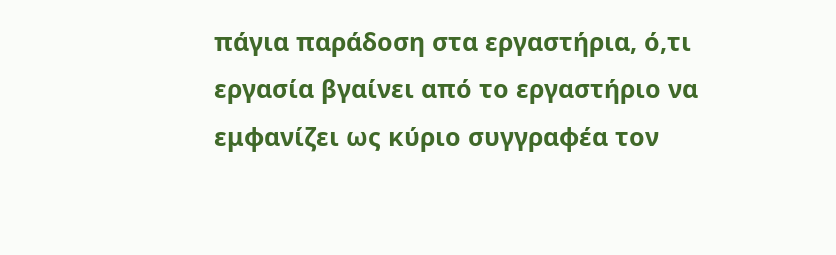πάγια παράδοση στα εργαστήρια, ό,τι εργασία βγαίνει από το εργαστήριο να εμφανίζει ως κύριο συγγραφέα τον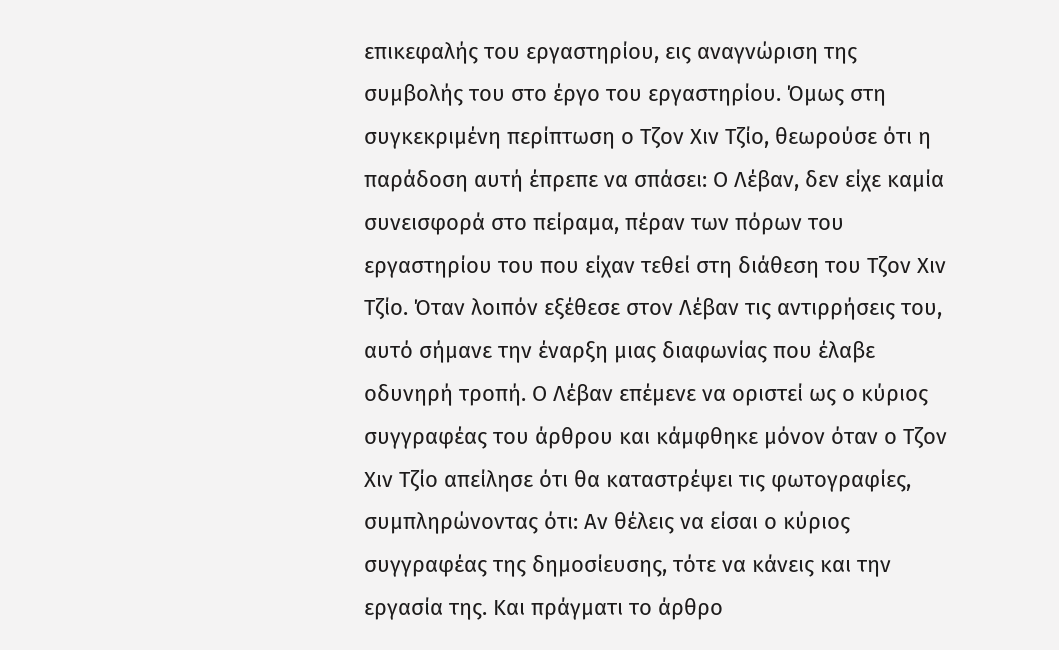επικεφαλής του εργαστηρίου, εις αναγνώριση της συμβολής του στο έργο του εργαστηρίου. Όμως στη συγκεκριμένη περίπτωση ο Τζον Χιν Τζίο, θεωρούσε ότι η παράδοση αυτή έπρεπε να σπάσει: Ο Λέβαν, δεν είχε καμία συνεισφορά στο πείραμα, πέραν των πόρων του εργαστηρίου του που είχαν τεθεί στη διάθεση του Τζον Χιν Τζίο. Όταν λοιπόν εξέθεσε στον Λέβαν τις αντιρρήσεις του, αυτό σήμανε την έναρξη μιας διαφωνίας που έλαβε οδυνηρή τροπή. Ο Λέβαν επέμενε να οριστεί ως ο κύριος συγγραφέας του άρθρου και κάμφθηκε μόνον όταν ο Τζον Χιν Τζίο απείλησε ότι θα καταστρέψει τις φωτογραφίες, συμπληρώνοντας ότι: Αν θέλεις να είσαι ο κύριος συγγραφέας της δημοσίευσης, τότε να κάνεις και την εργασία της. Και πράγματι το άρθρο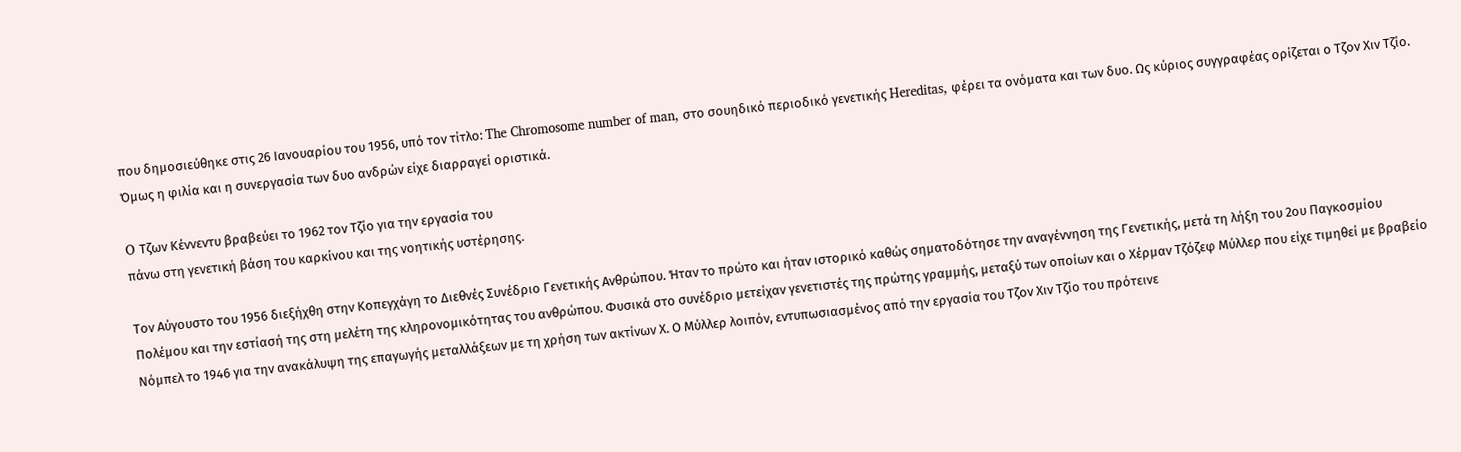που δημοσιεύθηκε στις 26 Ιανουαρίου του 1956, υπό τον τίτλο: The Chromosome number of man, στο σουηδικό περιοδικό γενετικής Hereditas, φέρει τα ονόματα και των δυο. Ως κύριος συγγραφέας ορίζεται ο Τζον Χιν Τζίο. Όμως η φιλία και η συνεργασία των δυο ανδρών είχε διαρραγεί οριστικά.

O Τζων Κέννεντυ βραβεύει το 1962 τον Τζίο για την εργασία του
πάνω στη γενετική βάση του καρκίνου και της νοητικής υστέρησης.

Τον Αύγουστο του 1956 διεξήχθη στην Κοπεγχάγη το Διεθνές Συνέδριο Γενετικής Ανθρώπου. Ήταν το πρώτο και ήταν ιστορικό καθώς σηματοδότησε την αναγέννηση της Γενετικής, μετά τη λήξη του 2ου Παγκοσμίου Πολέμου και την εστίασή της στη μελέτη της κληρονομικότητας του ανθρώπου. Φυσικά στο συνέδριο μετείχαν γενετιστές της πρώτης γραμμής, μεταξύ των οποίων και ο Xέρμαν Τζόζεφ Μύλλερ που είχε τιμηθεί με βραβείο Νόμπελ το 1946 για την ανακάλυψη της επαγωγής μεταλλάξεων με τη χρήση των ακτίνων Χ. Ο Μύλλερ λοιπόν, εντυπωσιασμένος από την εργασία του Τζον Χιν Τζίο του πρότεινε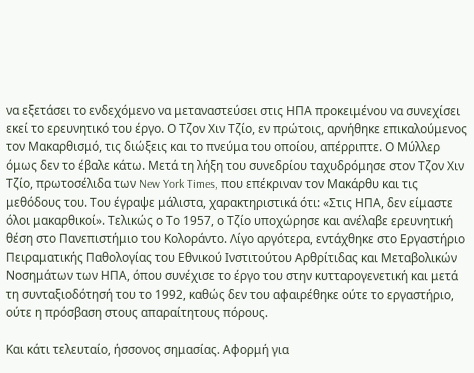να εξετάσει το ενδεχόμενο να μεταναστεύσει στις ΗΠΑ προκειμένου να συνεχίσει εκεί το ερευνητικό του έργο. Ο Τζον Χιν Τζίο, εν πρώτοις, αρνήθηκε επικαλούμενος τον Μακαρθισμό, τις διώξεις και το πνεύμα του οποίου, απέρριπτε. Ο Μύλλερ όμως δεν το έβαλε κάτω. Μετά τη λήξη του συνεδρίου ταχυδρόμησε στον Τζον Χιν Τζίο, πρωτοσέλιδα των New York Times, που επέκριναν τον Μακάρθυ και τις μεθόδους του. Του έγραψε μάλιστα, χαρακτηριστικά ότι: «Στις ΗΠΑ, δεν είμαστε όλοι μακαρθικοί». Τελικώς ο Το 1957, ο Τζίο υποχώρησε και ανέλαβε ερευνητική θέση στο Πανεπιστήμιο του Κολοράντο. Λίγο αργότερα, εντάχθηκε στο Εργαστήριο Πειραματικής Παθολογίας του Εθνικού Ινστιτούτου Αρθρίτιδας και Μεταβολικών Νοσημάτων των ΗΠΑ, όπου συνέχισε το έργο του στην κυτταρογενετική και μετά τη συνταξιοδότησή του το 1992, καθώς δεν του αφαιρέθηκε ούτε το εργαστήριο, ούτε η πρόσβαση στους απαραίτητους πόρους.

Και κάτι τελευταίο, ήσσονος σημασίας. Αφορμή για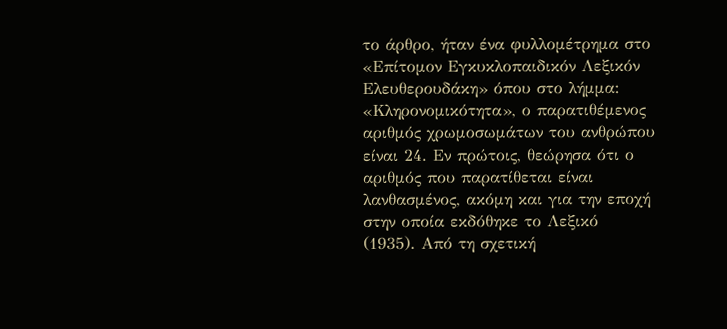το άρθρο, ήταν ένα φυλλομέτρημα στο «Επίτομον Εγκυκλοπαιδικόν Λεξικόν Ελευθερουδάκη» όπου στο λήμμα: «Κληρονομικότητα», ο παρατιθέμενος αριθμός χρωμοσωμάτων του ανθρώπου είναι 24. Εν πρώτοις, θεώρησα ότι ο αριθμός που παρατίθεται είναι λανθασμένος, ακόμη και για την εποχή στην οποία εκδόθηκε το Λεξικό (1935). Από τη σχετική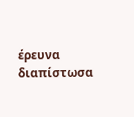έρευνα διαπίστωσα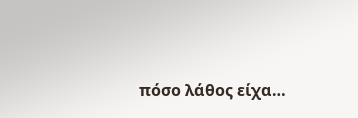πόσο λάθος είχα…